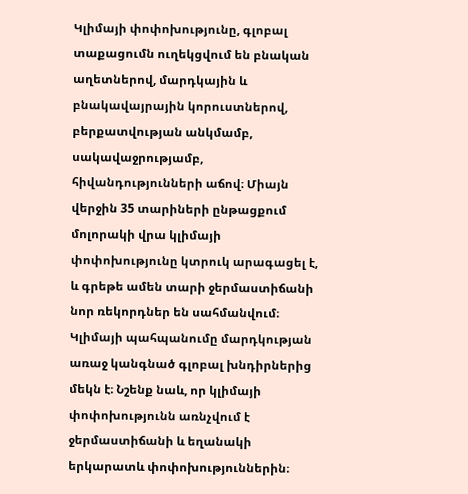Կլիմայի փոփոխությունը, գլոբալ տաքացումն ուղեկցվում են բնական աղետներով, մարդկային և բնակավայրային կորուստներով, բերքատվության անկմամբ, սակավաջրությամբ, հիվանդությունների աճով։ Միայն վերջին 35 տարիների ընթացքում մոլորակի վրա կլիմայի փոփոխությունը կտրուկ արագացել է, և գրեթե ամեն տարի ջերմաստիճանի նոր ռեկորդներ են սահմանվում։
Կլիմայի պահպանումը մարդկության առաջ կանգնած գլոբալ խնդիրներից մեկն է։ Նշենք նաև, որ կլիմայի փոփոխությունն առնչվում է ջերմաստիճանի և եղանակի երկարատև փոփոխություններին։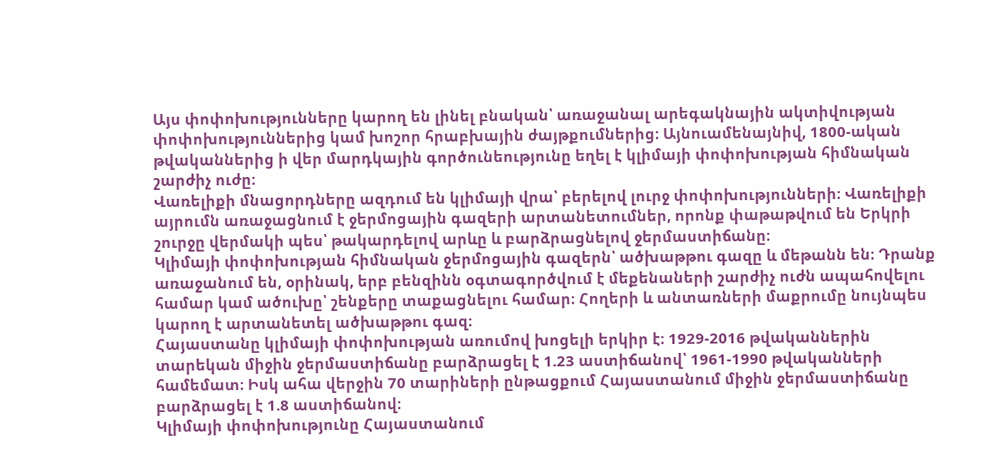Այս փոփոխությունները կարող են լինել բնական՝ առաջանալ արեգակնային ակտիվության փոփոխություններից կամ խոշոր հրաբխային ժայթքումներից։ Այնուամենայնիվ, 1800-ական թվականներից ի վեր մարդկային գործունեությունը եղել է կլիմայի փոփոխության հիմնական շարժիչ ուժը։
Վառելիքի մնացորդները ազդում են կլիմայի վրա՝ բերելով լուրջ փոփոխությունների։ Վառելիքի այրումն առաջացնում է ջերմոցային գազերի արտանետումներ, որոնք փաթաթվում են Երկրի շուրջը վերմակի պես՝ թակարդելով արևը և բարձրացնելով ջերմաստիճանը։
Կլիմայի փոփոխության հիմնական ջերմոցային գազերն՝ ածխաթթու գազը և մեթանն են։ Դրանք առաջանում են, օրինակ, երբ բենզինն օգտագործվում է մեքենաների շարժիչ ուժն ապահովելու համար կամ ածուխը՝ շենքերը տաքացնելու համար։ Հողերի և անտառների մաքրումը նույնպես կարող է արտանետել ածխաթթու գազ։
Հայաստանը կլիմայի փոփոխության առումով խոցելի երկիր է։ 1929-2016 թվականներին տարեկան միջին ջերմաստիճանը բարձրացել է 1.23 աստիճանով՝ 1961-1990 թվականների համեմատ։ Իսկ ահա վերջին 70 տարիների ընթացքում Հայաստանում միջին ջերմաստիճանը բարձրացել է 1.8 աստիճանով։
Կլիմայի փոփոխությունը Հայաստանում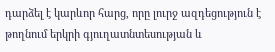դարձել է կարևոր հարց, որը լուրջ ազդեցություն է թողնում երկրի գյուղատնտեսության և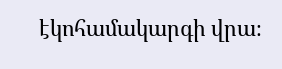էկոհամակարգի վրա։